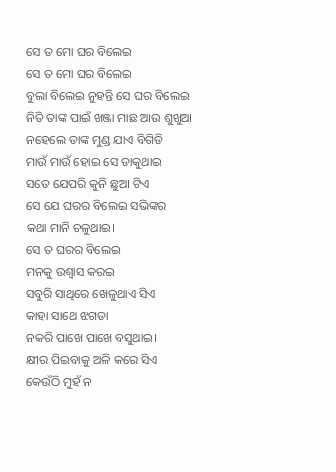ସେ ତ ମୋ ଘର ବିଲେଇ
ସେ ତ ମୋ ଘର ବିଲେଇ
ବୁଲା ବିଲେଇ ନୁହନ୍ତି ସେ ଘର ବିଲେଇ
ନିତି ତାଙ୍କ ପାଇଁ ଖଞ୍ଜା ମାଛ ଆଉ ଶୁଖୁଆ
ନହେଲେ ତାଙ୍କ ମୁଣ୍ଡ ଯାଏ ବିଗିଡି
ମାଉଁ ମାଉଁ ହୋଇ ସେ ଡାକୁଥାଇ
ସତେ ଯେପରି କୁନି ଛୁଆ ଟିଏ
ସେ ଯେ ଘରର ବିଲେଇ ସଭିଙ୍କର
କଥା ମାନି ଚଳୁଥାଇ।
ସେ ତ ଘରର ବିଲେଇ
ମନକୁ ଉଶ୍ୱାସ କରଇ
ସବୁରି ସାଥିରେ ଖେଳୁଥାଏ ସିଏ
କାହା ସାଥେ ଝଗଡା
ନକରି ପାଖେ ପାଖେ ବସୁଥାଇ।
କ୍ଷୀର ପିଇବାକୁ ଅଳି କରେ ସିଏ
କେଉଁଠି ମୁହଁ ନ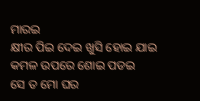ମାରଇ
କ୍ଷୀର ପିଇ ଦେଇ ଖୁସି ହୋଇ ଯାଇ
କମଳ ଉପରେ ଶୋଇ ପଡଇ
ସେ ତ ମୋ ଘର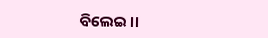ବିଲେଇ ।।